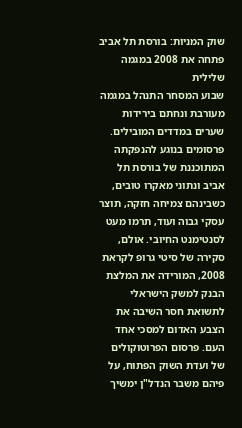שוק המניות: בורסת תל אביב פתחה את 2008 במגמה שלילית
שבוע המסחר התנהל במגמה מעורבת ונחתם בירידות שערים במדדים המובילים. פרסומים בנוגע להנפקתה המתוכננת של בורסת תל אביב ונתוני מאקרו טובים, כשבינהם צמיחה חזקה, תוצר עסקי גבוה ועוד, תרמו מעט לסנטימנט החיובי. אולם, סקירה של סיטי גרופ לקראת 2008, המורידה את המלצת הבנק למשק הישראלי לתשואת חסר השיבה את הצבע האדום למסכי אחד העם. פרסום הפרוטוקולים של ועדת השוק הפתוח, על פיהם משבר הנדל"ן ימשיך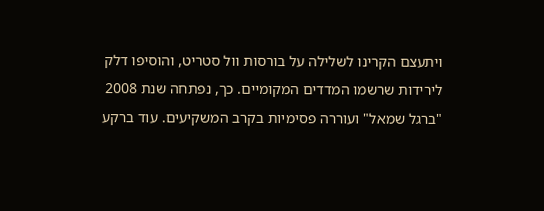ויתעצם הקרינו לשלילה על בורסות וול סטריט, והוסיפו דלק לירידות שרשמו המדדים המקומיים. כך, נפתחה שנת 2008 "ברגל שמאל" ועוררה פסימיות בקרב המשקיעים. עוד ברקע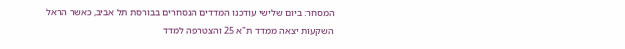המסחר: ביום שלישי עודכנו המדדים הנסחרים בבורסת תל אביב, כאשר הראל השקעות יצאה ממדד ת"א 25 והצטרפה למדד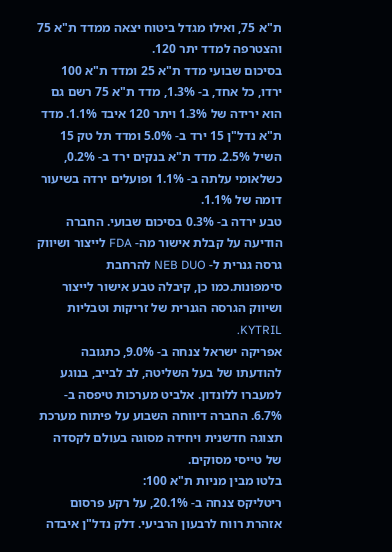ת"א 75, ואילו מגדל ביטוח יצאה ממדד ת"א 75 והצטרפה למדד יתר 120.
בסיכום שבועי מדד ת"א 25 ומדד ת"א 100 ירדו, כל אחד, ב- 1.3%, מדד ת"א 75 רשם גם הוא ירידה של 1.3% ויתר 120 איבד 1.1%. מדד ת"א נדל"ן 15 ירד ב- 5.0% ומדד תל טק 15 השיל 2.5%. מדד ת"א בנקים ירד ב- 0.2%, כשלאומי עלתה ב- 1.1% ופועלים ירדה בשיעור דומה של 1.1%.
טבע ירדה ב- 0.3% בסיכום שבועי. החברה הודיעה על קבלת אישור מה- FDA לייצור ושיווק גרסה גנרית ל- NEB DUO להרחבת סימפונות.כמו כן, קיבלה טבע אישור לייצור ושיווק הגרסה הגנרית של זריקות וטבליות KYTRIL.
אפריקה ישראל צנחה ב- 9.0%, כתגובה להודעתו של בעל השליטה, לב לבייב, בנוגע למעברו ללונדון. אלביט מערכות טיפסה ב- 6.7%. החברה דיווחה השבוע על פיתוח מערכת תצוגה חדשנית ויחידה מסוגה בעולם לקסדה של טייסי מסוקים.
בלטו מבין מניות ת"א 100:
ריטליקס צנחה ב- 20.1%, על רקע פרסום אזהרת רווח לרבעון הרביעי. דלק נדל"ן איבדה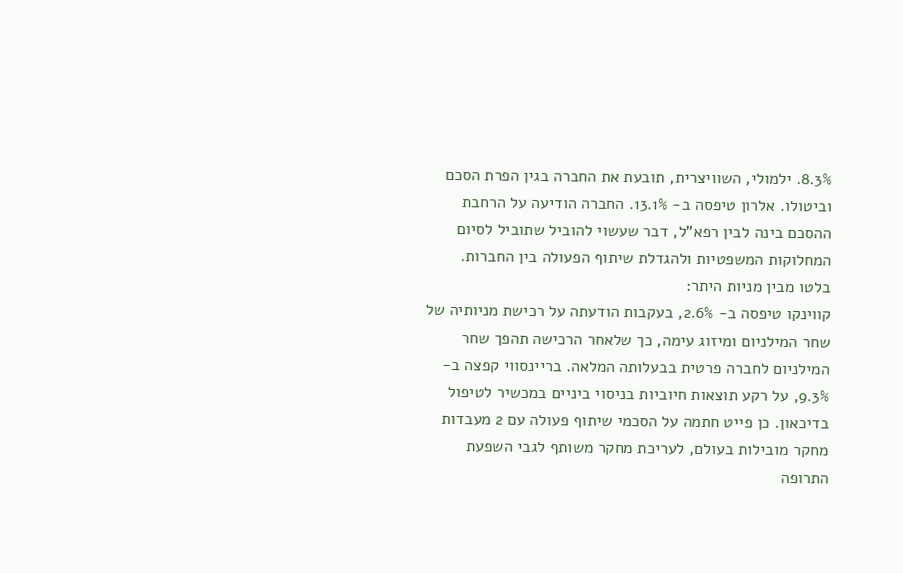8.3%. ילמולי, השוויצרית, תובעת את החברה בגין הפרת הסכם וביטולו. אלרון טיפסה ב- 13.1%. החברה הודיעה על הרחבת ההסכם בינה לבין רפא"ל, דבר שעשוי להוביל שתוביל לסיום המחלוקות המשפטיות ולהגדלת שיתוף הפעולה בין החברות.
בלטו מבין מניות היתר:
קווינקו טיפסה ב- 2.6%, בעקבות הודעתה על רכישת מניותיה של שחר המילניום ומיזוג עימה, כך שלאחר הרכישה תהפך שחר המילניום לחברה פרטית בבעלותה המלאה. בריינסווי קפצה ב- 9.3%, על רקע תוצאות חיוביות בניסוי ביניים במכשיר לטיפול בדיכאון. כן פייט חתמה על הסכמי שיתוף פעולה עם 2 מעבדות מחקר מובילות בעולם, לעריכת מחקר משותף לגבי השפעת התרופה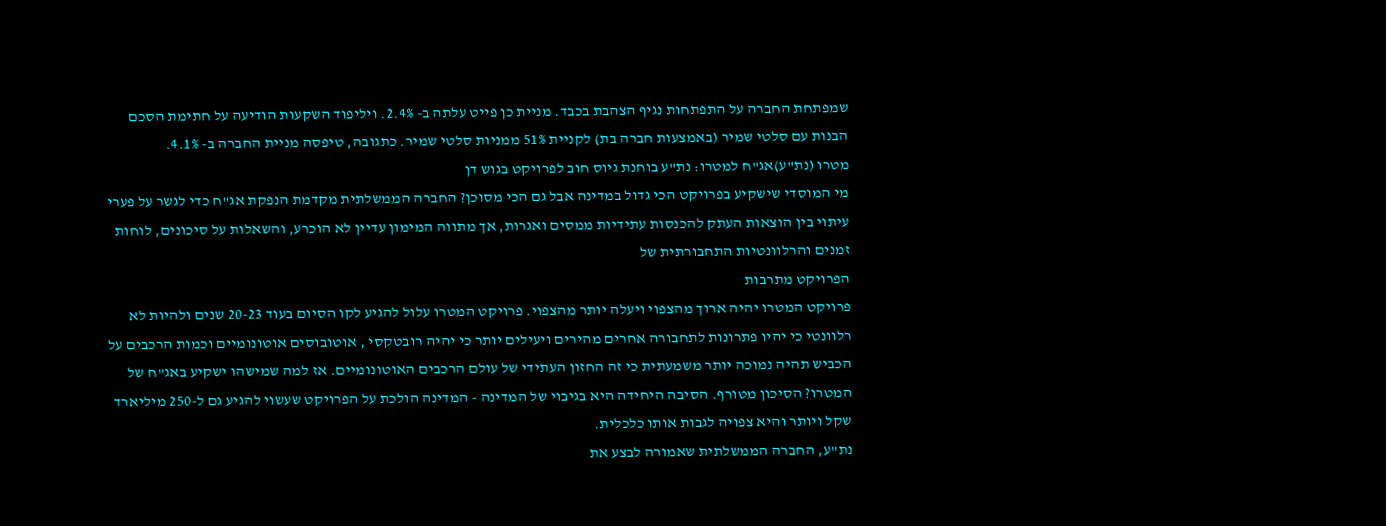שמפתחת החברה על התפתחות נגיף הצהבת בכבד. מניית כן פייט עלתה ב- 2.4%. ויליפוד השקעות הודיעה על חתימת הסכם הבנות עם סלטי שמיר (באמצעות חברה בת) לקניית 51% ממניות סלטי שמיר. כתגובה, טיפסה מניית החברה ב- 4.1%.
מטרו (נת"ע)אג"ח למטרו: נת"ע בוחנת גיוס חוב לפרויקט בגוש דן
מי המוסדי שישקיע בפרויקט הכי גדול במדינה אבל גם הכי מסוכן? החברה הממשלתית מקדמת הנפקת אג"ח כדי לגשר על פערי עיתוי בין הוצאות העתק להכנסות עתידיות ממסים ואגרות, אך מתווה המימון עדיין לא הוכרע, והשאלות על סיכונים, לוחות זמנים והרלוונטיות התחבורתית של
הפרויקט מתרבות
פרויקט המטרו יהיה ארוך מהצפוי ויעלה יותר מהצפוי. פרויקט המטרו עלול להגיע לקו הסיום בעוד 20-23 שנים ולהיות לא רלוונטי כי יהיו פתרונות לתחבורה אחרים מהירים ויעילים יותר כי יהיה רובטקסי , אוטובוסים אוטונומיים וכמות הרכבים על הכביש תהיה נמוכה יותר משמעתית כי זה החזון העתידי של עולם הרכבים האוטונומיים. אז למה שמישהו ישקיע באג"ח של המטרו? הסיכון מטורף. הסיבה היחידה היא בגיבוי של המדינה - המדינה הולכת על הפרויקט שעשוי להגיע גם ל-250 מיליארד שקל ויותר והיא צפויה לגבות אותו כלכלית.
נת"ע, החברה הממשלתית שאמורה לבצע את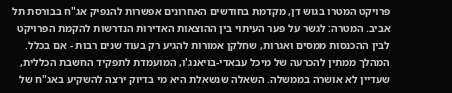פרויקט המטרו בגוש דן, מקדמת בחודשים האחרונים אפשרות להנפיק אג"ח בבורסת תל אביב. המטרה: לגשר על פער העיתוי בין ההוצאות האדירות הנדרשות להקמת הפרויקט לבין ההכנסות ממסים ואגרות, שחלקן אמורות להגיע רק בעוד שנים רבות - אם בכלל. המהלך ממתין להכרעה של מיכל עבאדי-בויאנג'ו, המועמדת לתפקיד החשבת הכללית, שעדיין לא אושרה בממשלה. השאלה שנשאלת היא מי בדיוק ירצה להשקיע באג"ח של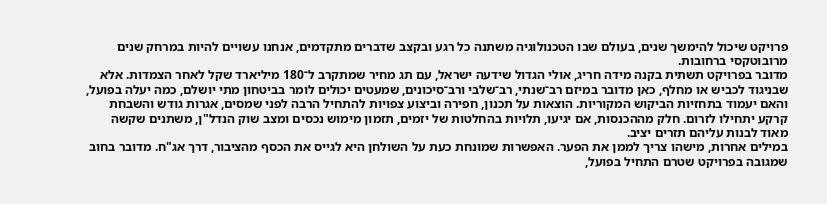פרויקט שיכול להימשך שנים, בעולם שבו הטכנולוגיה משתנה כל רגע ובקצב שדברים מתקדמים, אנחנו עשויים להיות במרחק שנים מרובוטקסי ברחובות.
מדובר בפרויקט תשתית בקנה מידה חריג, אולי הגדול שידעה ישראל, עם תג מחיר שמתקרב ל־180 מיליארד שקל לאחר הצמדות. אלא שבניגוד לכביש או מחלף, כאן מדובר במיזם רב־שנתי, רב־שלבי ורב־סיכונים, שמעטים יכולים לומר בביטחון מתי יושלם, כמה יעלה בפועל, והאם יעמוד בתחזיות הביקוש המקוריות. הוצאות על תכנון, חפירה וביצוע צפויות להתחיל הרבה לפני שמסים, אגרות גודש והשבחת קרקע יתחילו לזרום. חלק מההכנסות, אם יגיעו, תלויות בהחלטות של יזמים, תזמון מימוש נכסים ומצב שוק הנדל"ן, משתנים שקשה מאוד לבנות עליהם תזרים יציב.
במילים אחרות, מישהו צריך לממן את הפער. האפשרות שמונחת כעת על השולחן היא לגייס את הכסף מהציבור, דרך אג"ח. מדובר בחוב שמגובה בפרויקט שטרם התחיל בפועל,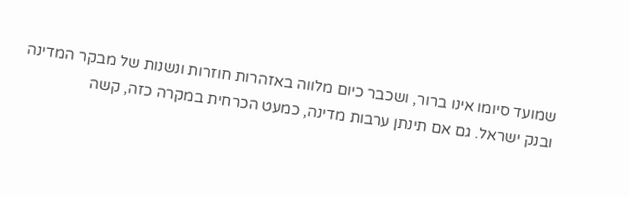שמועד סיומו אינו ברור, ושכבר כיום מלווה באזהרות חוזרות ונשנות של מבקר המדינה ובנק ישראל. גם אם תינתן ערבות מדינה, כמעט הכרחית במקרה כזה, קשה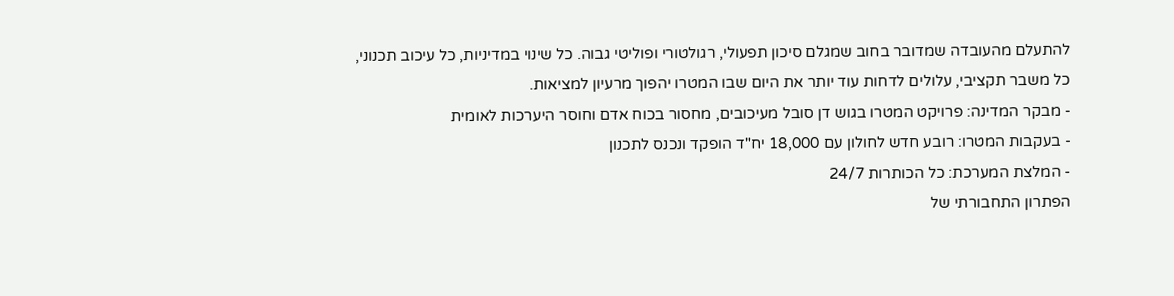להתעלם מהעובדה שמדובר בחוב שמגלם סיכון תפעולי, רגולטורי ופוליטי גבוה. כל שינוי במדיניות, כל עיכוב תכנוני, כל משבר תקציבי, עלולים לדחות עוד יותר את היום שבו המטרו יהפוך מרעיון למציאות.
- מבקר המדינה: פרויקט המטרו בגוש דן סובל מעיכובים, מחסור בכוח אדם וחוסר היערכות לאומית
- בעקבות המטרו: רובע חדש לחולון עם 18,000 יח"ד הופקד ונכנס לתכנון
- המלצת המערכת: כל הכותרות 24/7
הפתרון התחבורתי של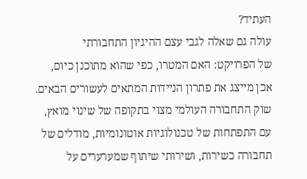העתיד?
עולה גם שאלה לגבי עצם ההיגיון התחבורתי
של הפרויקט: האם המטרו, כפי שהוא מתוכנן כיום, אכן מייצג את פתרון הניידות המתאים לעשורים הבאים. שוק התחבורה העולמי מצוי בתקופה של שינוי מואץ, עם התפתחות של טכנולוגיות אוטונומיות, מודלים של תחבורה כשירות, ושירותי שיתוף שמערערים על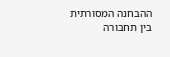ההבחנה המסורתית בין תחבורה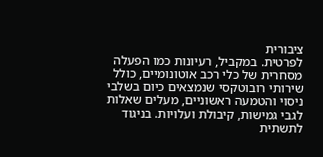ציבורית
לפרטית. במקביל, רעיונות כמו הפעלה מסחרית של כלי רכב אוטונומיים, כולל שירותי רובוטקסי שנמצאים כיום בשלבי ניסוי והטמעה ראשוניים, מעלים שאלות לגבי גמישות, קיבולת ועלויות. בניגוד לתשתית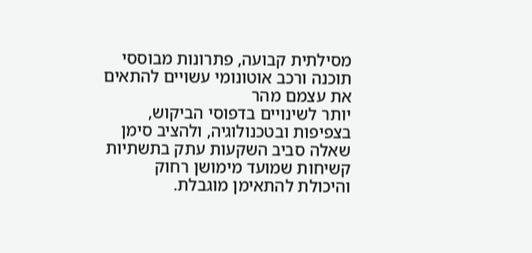מסילתית קבועה, פתרונות מבוססי תוכנה ורכב אוטונומי עשויים להתאים את עצמם מהר
יותר לשינויים בדפוסי הביקוש, בצפיפות ובטכנולוגיה, ולהציב סימן שאלה סביב השקעות עתק בתשתיות קשיחות שמועד מימושן רחוק והיכולת להתאימן מוגבלת.